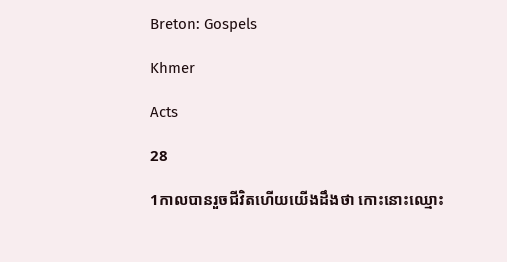Breton: Gospels

Khmer

Acts

28

1កាលបានរួចជីវិតហើយយើងដឹងថា កោះនោះឈ្មោះ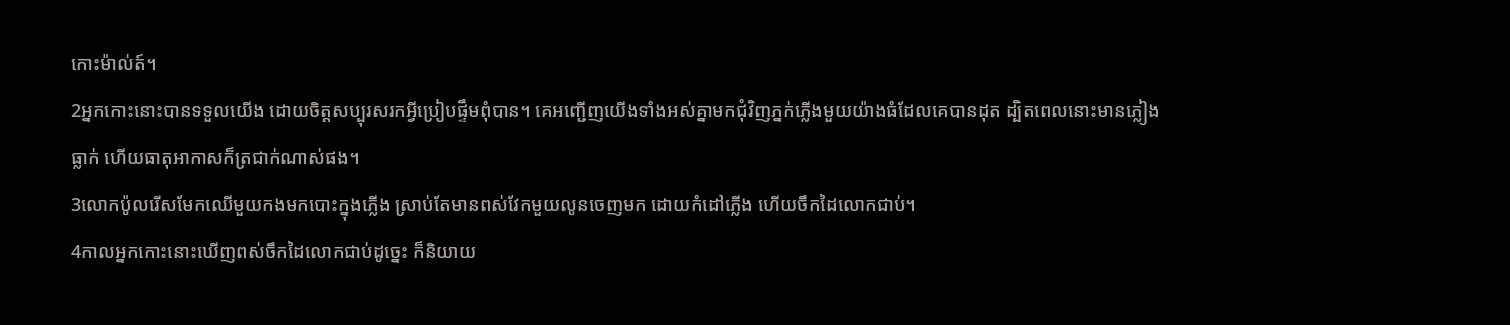កោះម៉ាល់ត៍។
2អ្នកកោះនោះបានទទួលយើង ដោយចិត្ដសប្បុរសរកអ្វីប្រៀបផ្ទឹមពុំបាន។ គេអញ្ជើញយើងទាំងអស់គ្នាមកជុំវិញភ្នក់ភ្លើងមួយយ៉ាងធំដែលគេបានដុត ដ្បិតពេលនោះមានភ្លៀងធ្លាក់ ហើយធាតុអាកាសក៏ត្រជាក់ណាស់ផង។
3លោកប៉ូលរើសមែកឈើមួយកងមកបោះក្នុងភ្លើង ស្រាប់តែមានពស់វែកមួយលូនចេញមក ដោយកំដៅភ្លើង ហើយចឹកដៃលោកជាប់។
4កាលអ្នកកោះនោះឃើញពស់ចឹកដៃលោកជាប់ដូច្នេះ ក៏និយាយ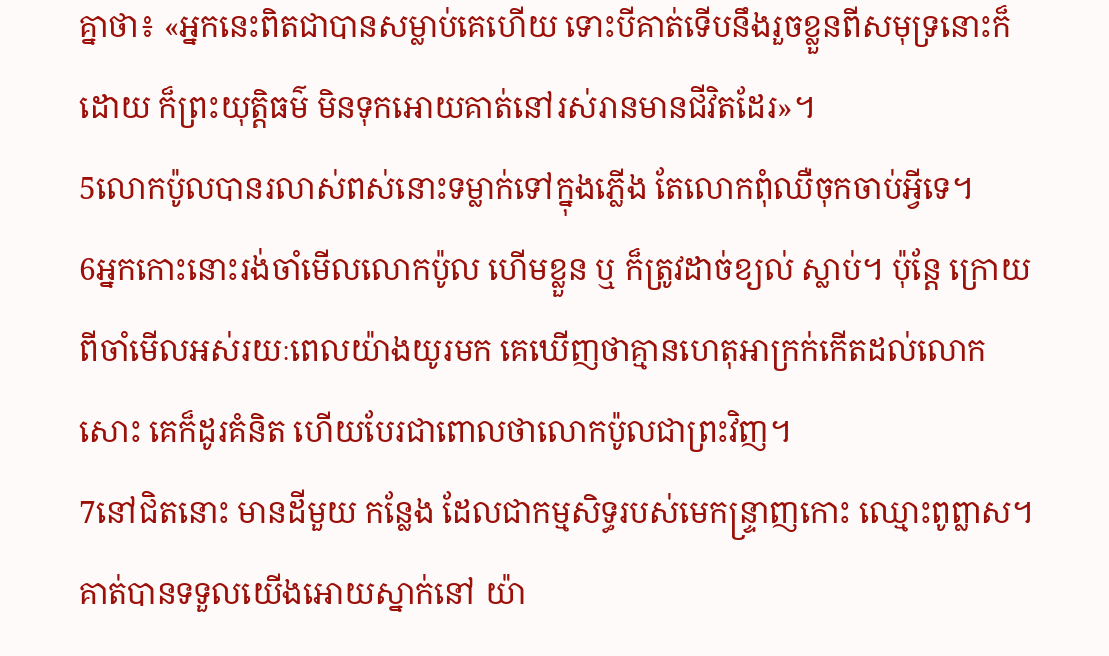គ្នាថា៖ «អ្នកនេះពិតជាបានសម្លាប់គេហើយ ទោះបីគាត់ទើបនឹងរួចខ្លួនពីសមុទ្រនោះក៏ដោយ ក៏ព្រះយុត្ដិធម៌ មិនទុកអោយគាត់នៅរស់រានមានជីវិតដែរ»។
5លោកប៉ូលបានរលាស់ពស់នោះទម្លាក់ទៅក្នុងភ្លើង តែលោកពុំឈឺចុកចាប់អ្វីទេ។
6អ្នកកោះនោះរង់ចាំមើលលោកប៉ូល ហើមខ្លួន ឬ ក៏ត្រូវដាច់ខ្យល់ ស្លាប់។ ប៉ុន្ដែ ក្រោយពីចាំមើលអស់រយៈពេលយ៉ាងយូរមក គេឃើញថាគ្មានហេតុអាក្រក់កើតដល់លោកសោះ គេក៏ដូរគំនិត ហើយបែរជាពោលថាលោកប៉ូលជាព្រះវិញ។
7នៅជិតនោះ មានដីមួយ កន្លែង ដែលជាកម្មសិទ្ធរបស់មេកន្ទ្រាញកោះ ឈ្មោះពូព្លាស។ គាត់បានទទួលយើងអោយស្នាក់នៅ យ៉ា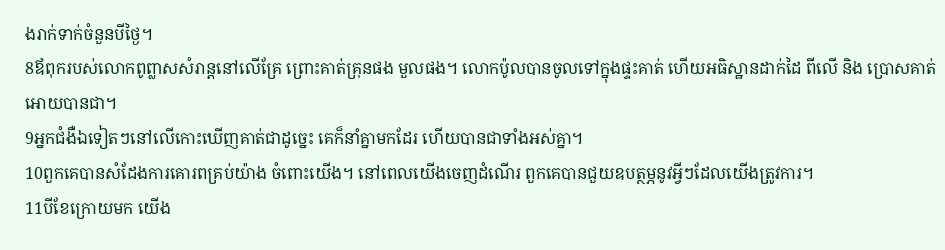ងរាក់ទាក់ចំនួនបីថ្ងៃ។
8ឪពុករបស់លោកពូព្លាសសំរាន្ដនៅលើគ្រែ ព្រោះគាត់គ្រុនផង មួលផង។ លោកប៉ូលបានចូលទៅក្នុងផ្ទះគាត់ ហើយអធិស្ឋានដាក់ដៃ ពីលើ និង ប្រោសគាត់អោយបានជា។
9អ្នកជំងឺឯទៀតៗនៅលើកោះឃើញគាត់ជាដូច្នេះ គេក៏នាំគ្នាមកដែរ ហើយបានជាទាំងអស់គ្នា។
10ពួកគេបានសំដែងការគោរពគ្រប់យ៉ាង ចំពោះយើង។ នៅពេលយើងចេញដំណើរ ពួកគេបានជួយឧបត្ថម្ភនូវអ្វីៗដែលយើងត្រូវការ។
11បីខែក្រោយមក យើង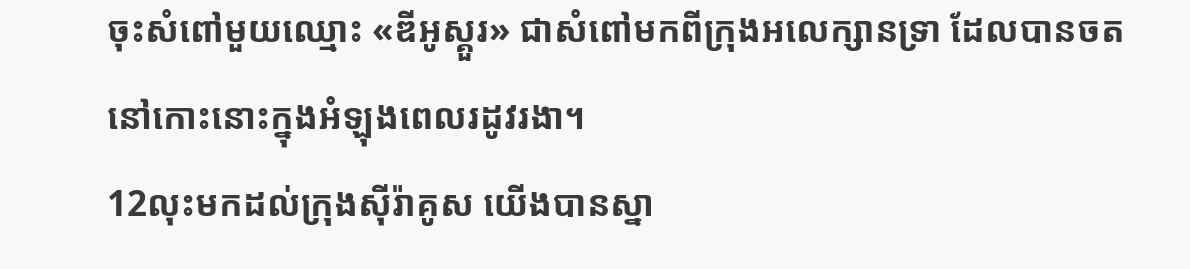ចុះសំពៅមួយឈ្មោះ «ឌីអូស្គួរ» ជាសំពៅមកពីក្រុងអលេក្សានទ្រា ដែលបានចតនៅកោះនោះក្នុងអំឡុងពេលរដូវរងា។
12លុះមកដល់ក្រុងស៊ីរ៉ាគូស យើងបានស្នា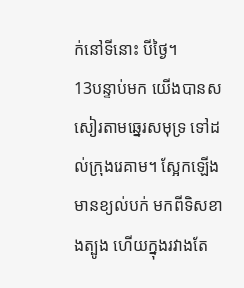ក់នៅទីនោះ បីថ្ងៃ។
13បន្ទាប់មក យើងបានសសៀរតាមឆ្នេរសមុទ្រ ទៅដល់ក្រុងរេគាម។ ស្អែកឡើង មានខ្យល់បក់ មកពីទិសខាងត្បូង ហើយក្នុងរវាងតែ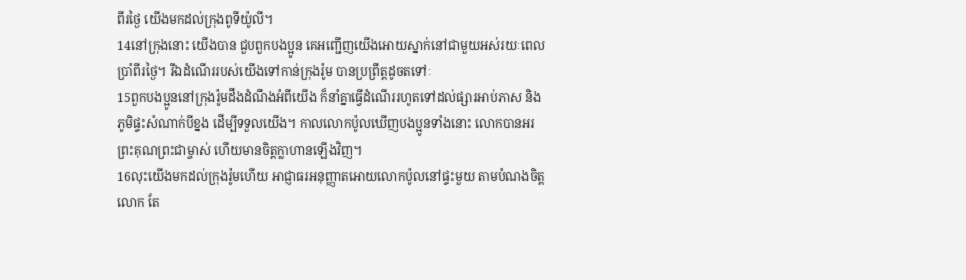ពីរថ្ងៃ យើងមកដល់ក្រុងពូទីយ៉ូលី។
14នៅក្រុងនោះ យើងបាន ជួបពួកបងប្អូន គេអញ្ជើញយើងអោយស្នាក់នៅជាមួយអស់រយៈពេលប្រាំពីរថ្ងៃ។ រីឯដំណើររបស់យើងទៅកាន់ក្រុងរ៉ូម បានប្រព្រឹត្ដដូចតទៅៈ
15ពួកបងប្អូននៅក្រុងរ៉ូមដឹងដំណឹងអំពីយើង ក៏នាំគ្នាធ្វើដំណើររហូតទៅដល់ផ្សារអាប់ភាស និង ភូមិផ្ទះសំណាក់បីខ្នង ដើម្បីទទួលយើង។ កាលលោកប៉ូលឃើញបងប្អូនទាំងនោះ លោកបានអរព្រះគុណព្រះជាម្ចាស់ ហើយមានចិត្ដក្លាហានឡើងវិញ។
16លុះយើងមកដល់ក្រុងរ៉ូមហើយ អាជ្ញាធរអនុញ្ញាតអោយលោកប៉ូលនៅផ្ទះមួយ តាមបំណងចិត្ដលោក តែ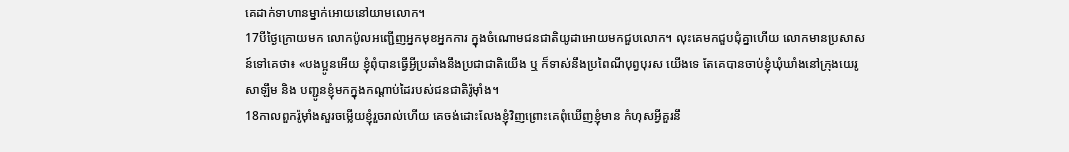គេដាក់ទាហានម្នាក់អោយនៅយាមលោក។
17បីថ្ងៃក្រោយមក លោកប៉ូលអញ្ជើញអ្នកមុខអ្នកការ ក្នុងចំណោមជនជាតិយូដាអោយមកជួបលោក។ លុះគេមកជួបជុំគ្នាហើយ លោកមានប្រសាសន៍ទៅគេថា៖ «បងប្អូនអើយ ខ្ញុំពុំបានធ្វើអ្វីប្រឆាំងនឹងប្រជាជាតិយើង ឬ ក៏ទាស់នឹងប្រពៃណីបុព្វបុរស យើងទេ តែគេបានចាប់ខ្ញុំឃុំឃាំងនៅក្រុងយេរូសាឡឹម និង បញ្ជូនខ្ញុំមកក្នុងកណ្ដាប់ដៃរបស់ជនជាតិរ៉ូម៉ាំង។
18កាលពួករ៉ូម៉ាំងសួរចម្លើយខ្ញុំរួចរាល់ហើយ គេចង់ដោះលែងខ្ញុំវិញព្រោះគេពុំឃើញខ្ញុំមាន កំហុសអ្វីគួរនឹ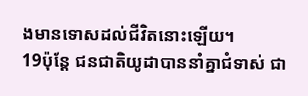ងមានទោសដល់ជីវិតនោះឡើយ។
19ប៉ុន្ដែ ជនជាតិយូដាបាននាំគ្នាជំទាស់ ជា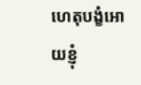ហេតុបង្ខំអោយខ្ញុំ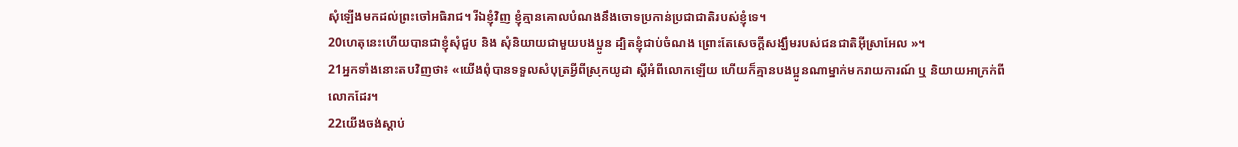សុំឡើងមកដល់ព្រះចៅអធិរាជ។ រីឯខ្ញុំវិញ ខ្ញុំគ្មានគោលបំណងនឹងចោទប្រកាន់ប្រជាជាតិរបស់ខ្ញុំទេ។
20ហេតុនេះហើយបានជាខ្ញុំសុំជួប និង សុំនិយាយជាមួយបងប្អូន ដ្បិតខ្ញុំជាប់ចំណង ព្រោះតែសេចក្ដីសង្ឃឹមរបស់ជនជាតិអ៊ីស្រាអែល »។
21អ្នកទាំងនោះតបវិញថា៖ «យើងពុំបានទទួលសំបុត្រអ្វីពីស្រុកយូដា ស្ដីអំពីលោកឡើយ ហើយក៏គ្មានបងប្អូនណាម្នាក់មករាយការណ៍ ឬ និយាយអាក្រក់ពីលោកដែរ។
22យើងចង់ស្ដាប់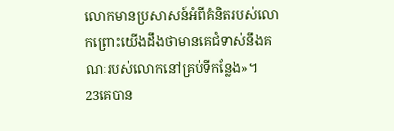លោកមានប្រសាសន៍អំពីគំនិតរបស់លោកព្រោះយើងដឹងថាមានគេជំទាស់នឹងគណៈរបស់លោកនៅគ្រប់ទីកន្លែង»។
23គេបាន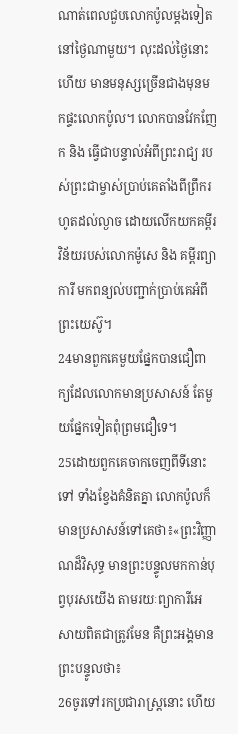ណាត់ពេលជួបលោកប៉ូលម្ដងទៀត នៅថ្ងៃណាមួយ។ លុះដល់ថ្ងៃនោះហើយ មានមនុស្សច្រើនជាងមុនមកផ្ទះលោកប៉ូល។ លោកបានវែកញែក និង ធ្វើជាបន្ទាល់អំពីព្រះរាជ្យ របស់ព្រះជាម្ចាស់ប្រាប់គេតាំងពីព្រឹករហូតដល់ល្ងាច ដោយលើកយកគម្ពីរវិន័យរបស់លោកម៉ូសេ និង គម្ពីរព្យាការី មកពន្យល់បញ្ជាក់ប្រាប់គេអំពីព្រះយេស៊ូ។
24មានពួកគេមួយផ្នែកបានជឿពាក្យដែលលោកមានប្រសាសន៍ តែមួយផ្នែកទៀតពុំព្រមជឿទេ។
25ដោយពួកគេចាកចេញពីទីនោះទៅ ទាំងខ្វែងគំនិតគ្នា លោកប៉ូលក៏មានប្រសាសន៍ទៅគេថា៖«ព្រះវិញ្ញាណដ៏វិសុទ្ធ មានព្រះបន្ទូលមកកាន់បុព្វបុរសយើង តាមរយៈព្យាការីអេសាយពិតជាត្រូវមែន គឺព្រះអង្គមានព្រះបន្ទូលថា៖
26ចូរទៅរកប្រជារាស្ដ្រនោះ ហើយ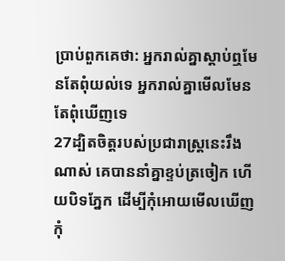ប្រាប់ពួកគេថា: អ្នករាល់គ្នាស្ដាប់ឮមែនតែពុំយល់ទេ អ្នករាល់គ្នាមើលមែនតែពុំឃើញទេ
27ដ្បិតចិត្ដរបស់ប្រជារាស្ដ្រនេះរឹងណាស់ គេបាននាំគ្នាខ្ទប់ត្រចៀក ហើយបិទភ្នែក ដើម្បីកុំអោយមើលឃើញកុំ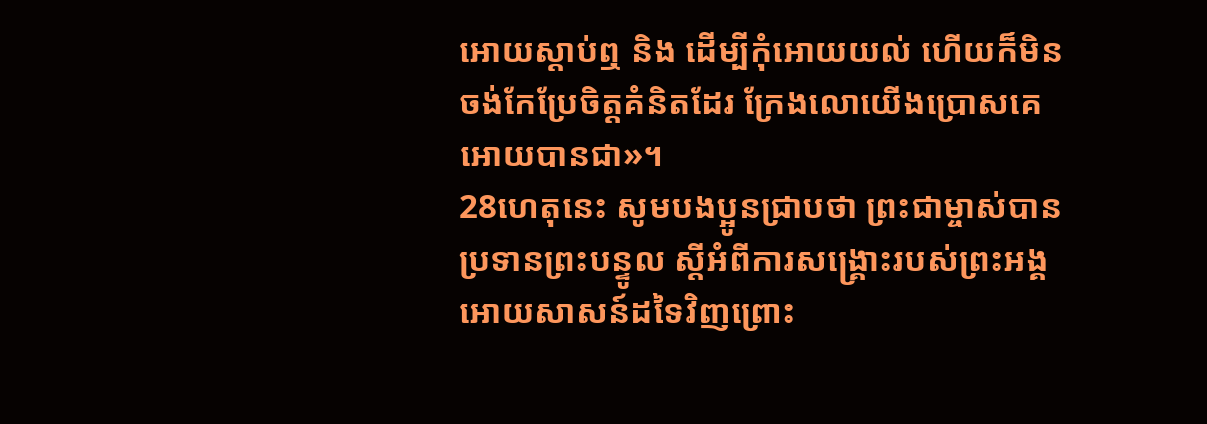អោយស្ដាប់ឮ និង ដើម្បីកុំអោយយល់ ហើយក៏មិនចង់កែប្រែចិត្ដគំនិតដែរ ក្រែងលោយើងប្រោសគេអោយបានជា»។
28ហេតុនេះ សូមបងប្អូនជ្រាបថា ព្រះជាម្ចាស់បានប្រទានព្រះបន្ទូល ស្ដីអំពីការសង្គ្រោះរបស់ព្រះអង្គអោយសាសន៍ដទៃវិញព្រោះ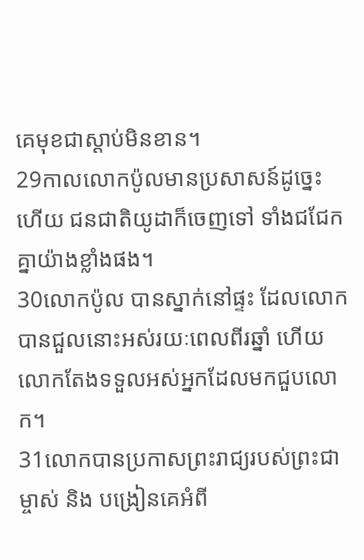គេមុខជាស្ដាប់មិនខាន។
29កាលលោកប៉ូលមានប្រសាសន៍ដូច្នេះ ហើយ ជនជាតិយូដាក៏ចេញទៅ ទាំងជជែកគ្នាយ៉ាងខ្លាំងផង។
30លោកប៉ូល បានស្នាក់នៅផ្ទះ ដែលលោកបានជួលនោះអស់រយៈពេលពីរឆ្នាំ ហើយលោកតែងទទួលអស់អ្នកដែលមកជួបលោក។
31លោកបានប្រកាសព្រះរាជ្យរបស់ព្រះជាម្ចាស់ និង បង្រៀនគេអំពី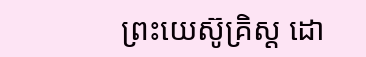ព្រះយេស៊ូគ្រិស្ដ ដោ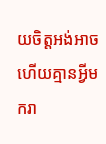យចិត្ដអង់អាច ហើយគ្មានអ្វីមករា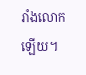រាំងលោកឡើយ។